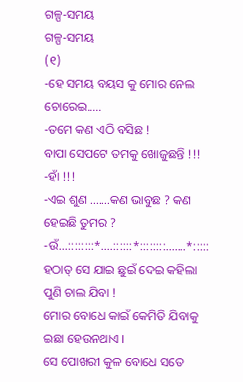ଗଳ୍ପ-ସମୟ
ଗଳ୍ପ-ସମୟ
(୧)
-ହେ ସମୟ ବୟସ କୁ ମୋର ନେଲ ଚୋରେଇ.....
-ତମେ କଣ ଏଠି ବସିଛ !
ବାପା ସେପଟେ ତମକୁ ଖୋଜୁଛନ୍ତି !!!
-ହାଁ !!!
-ଏଇ ଶୁଣ .......କଣ ଭାବୁଛ ? କଣ ହେଇଛି ତୁମର ?
-ଉଁ...::::::::*....::::::*::::::::.......*:::::
ହଠାତ୍ ସେ ଯାଇ ଛୁଇଁ ଦେଇ କହିଲା ପୁଣି ଚାଲ ଯିବା !
ମୋର ବୋଧେ କାଇଁ କେମିତି ଯିବାକୁ ଇଛା ହେଉନଥାଏ ।
ସେ ପୋଖରୀ କୁଳ ବୋଧେ ସତେ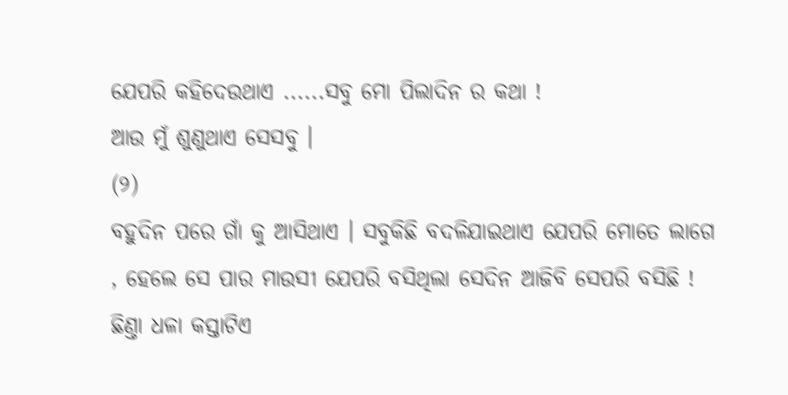ଯେପରି କହିଦେଉଥାଏ ......ସବୁ ମୋ ପିଲାଦିନ ର କଥା !
ଆଉ ମୁଁ ଶୁଣୁଥାଏ ସେସବୁ ।
(୨)
ବହୁଦିନ ପରେ ଗାଁ କୁ ଆସିଥାଏ । ସବୁକିଛି ବଦଳିଯାଇଥାଏ ଯେପରି ମୋତେ ଲାଗେ , ହେଲେ ସେ ପାର ମାଉସୀ ଯେପରି ବସିଥିଲା ସେଦିନ ଆଜିବି ସେପରି ବସିଛି !
ଛିଣ୍ତା ଧଳା କସ୍ତାଟିଏ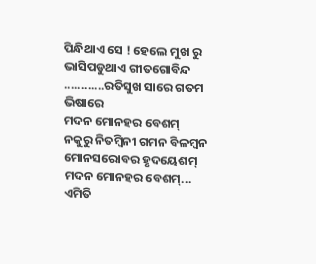ପିନ୍ଧିଥାଏ ସେ ! ହେଲେ ମୁଖ ରୁ ଭାସିପଡୁଥାଏ ଗୀତଗୋବିନ୍ଦ
............ରତିସୁଖ ସାରେ ଗତମ ଭିଷାରେ
ମଦନ ମୋନହର ବେଶମ୍
ନକୁରୁ ନିତମ୍ବିନୀ ଗମନ ବିଳମ୍ବନ
ମୋନସରୋବର ହୃଦୟେଶମ୍
ମଦନ ମୋନହର ବେଶମ୍...
ଏମିତି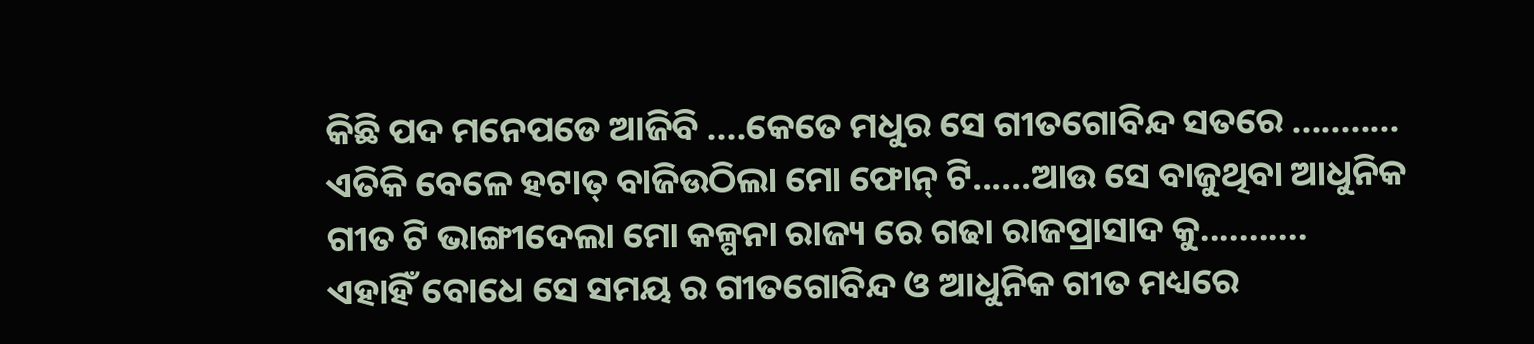କିଛି ପଦ ମନେପଡେ ଆଜିବି ....କେତେ ମଧୁର ସେ ଗୀତଗୋବିନ୍ଦ ସତରେ ...........
ଏତିକି ବେଳେ ହଟାତ୍ ବାଜିଉଠିଲା ମୋ ଫୋନ୍ ଟି......ଆଉ ସେ ବାଜୁଥିବା ଆଧୁନିକ ଗୀତ ଟି ଭାଙ୍ଗୀଦେଲା ମୋ କଳ୍ପନା ରାଜ୍ୟ ରେ ଗଢା ରାଜପ୍ରାସାଦ କୁ...........
ଏହାହିଁ ବୋଧେ ସେ ସମୟ ର ଗୀତଗୋବିନ୍ଦ ଓ ଆଧୁନିକ ଗୀତ ମଧ୍ୟରେ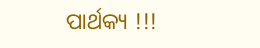ପାର୍ଥକ୍ୟ !!!